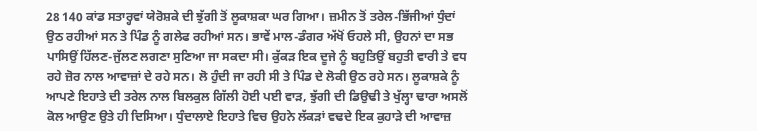28 140 ਕਾਂਡ ਸਤਾਰ੍ਹਵਾਂ ਯੇਰੋਸ਼ਕੇ ਦੀ ਝੁੱਗੀ ਤੋਂ ਲੂਕਾਸ਼ਕਾ ਘਰ ਗਿਆ। ਜ਼ਮੀਨ ਤੋਂ ਤਰੇਲ-ਭਿੱਜੀਆਂ ਧੁੰਦਾਂ ਉਠ ਰਹੀਆਂ ਸਨ ਤੇ ਪਿੰਡ ਨੂੰ ਗਲੇਫ ਰਹੀਆਂ ਸਨ। ਭਾਵੇਂ ਮਾਲ-ਡੰਗਰ ਅੱਖੋਂ ਓਹਲੇ ਸੀ, ਉਹਨਾਂ ਦਾ ਸਭ ਪਾਸਿਉਂ ਹਿੱਲਣ-ਜੁੱਲਣ ਲਗਣਾ ਸੁਣਿਆ ਜਾ ਸਕਦਾ ਸੀ। ਕੁੱਕੜ ਇਕ ਦੂਜੇ ਨੂੰ ਬਹੁਤਿਉਂ ਬਹੁਤੀ ਵਾਰੀ ਤੇ ਵਧ ਰਹੇ ਜ਼ੋਰ ਨਾਲ ਆਵਾਜ਼ਾਂ ਦੇ ਰਹੇ ਸਨ। ਲੋ ਹੁੰਦੀ ਜਾ ਰਹੀ ਸੀ ਤੇ ਪਿੰਡ ਦੇ ਲੋਕੀ ਉਠ ਰਹੇ ਸਨ। ਲੂਕਾਸ਼ਕੇ ਨੂੰ ਆਪਣੇ ਇਹਾਤੇ ਦੀ ਤਰੇਲ ਨਾਲ ਬਿਲਕੁਲ ਗਿੱਲੀ ਹੋਈ ਪਈ ਵਾੜ, ਝੁੱਗੀ ਦੀ ਡਿਉਢੀ ਤੇ ਖੁੱਲ੍ਹਾ ਢਾਰਾ ਅਸਲੋਂ ਕੋਲ ਆਉਣ ਉਤੇ ਹੀ ਦਿਸਿਆ। ਧੁੰਦਾਲਾਏ ਇਹਾਤੇ ਵਿਚ ਉਹਨੇ ਲੱਕੜਾਂ ਵਢਦੇ ਇਕ ਕੁਹਾੜੇ ਦੀ ਆਵਾਜ਼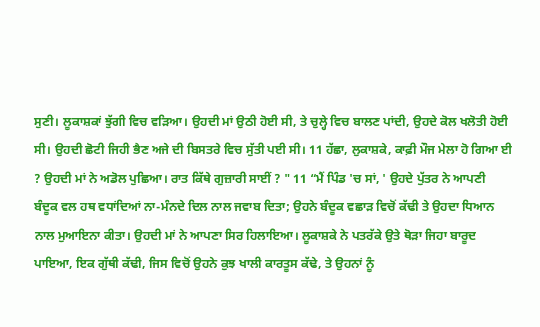ਸੁਣੀ। ਲੂਕਾਸ਼ਕਾਂ ਝੁੱਗੀ ਵਿਚ ਵੜਿਆ। ਉਹਦੀ ਮਾਂ ਉਠੀ ਹੋਈ ਸੀ, ਤੇ ਚੁਲ੍ਹੇ ਵਿਚ ਬਾਲਣ ਪਾਂਦੀ, ਉਹਦੇ ਕੋਲ ਖਲੋਤੀ ਹੋਈ ਸੀ। ਉਹਦੀ ਛੋਟੀ ਜਿਹੀ ਭੈਣ ਅਜੇ ਦੀ ਬਿਸਤਰੇ ਵਿਚ ਸੁੱਤੀ ਪਈ ਸੀ। 11 ਹੱਛਾ, ਲੁਕਾਸ਼ਕੇ, ਕਾਫ਼ੀ ਮੌਜ ਮੇਲਾ ਹੋ ਗਿਆ ਈ ? ਉਹਦੀ ਮਾਂ ਨੇ ਅਡੋਲ ਪੁਛਿਆ। ਰਾਤ ਕਿੱਥੇ ਗੁਜ਼ਾਰੀ ਸਾਈਂ ? " 11 “ਮੈਂ ਪਿੰਡ 'ਚ ਸਾਂ, ' ਉਹਦੇ ਪੁੱਤਰ ਨੇ ਆਪਣੀ ਬੰਦੂਕ ਵਲ ਹਥ ਵਧਾਂਦਿਆਂ ਨਾ-ਮੰਨਦੇ ਦਿਲ ਨਾਲ ਜਵਾਬ ਦਿਤਾ; ਉਹਨੇ ਬੰਦੂਕ ਵਛਾੜ ਵਿਚੋਂ ਕੱਢੀ ਤੇ ਉਹਦਾ ਧਿਆਨ ਨਾਲ ਮੁਆਇਨਾ ਕੀਤਾ। ਉਹਦੀ ਮਾਂ ਨੇ ਆਪਣਾ ਸਿਰ ਹਿਲਾਇਆ। ਲੂਕਾਸ਼ਕੇ ਨੇ ਪਤਰੱਕੇ ਉਤੇ ਥੋੜਾ ਜਿਹਾ ਬਾਰੂਦ ਪਾਇਆ, ਇਕ ਗੁੱਥੀ ਕੱਢੀ, ਜਿਸ ਵਿਚੋਂ ਉਹਨੇ ਕੁਝ ਖਾਲੀ ਕਾਰਤੂਸ ਕੱਢੇ, ਤੇ ਉਹਨਾਂ ਨੂੰ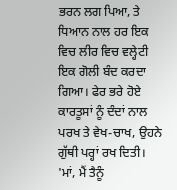ਭਰਨ ਲਗ ਪਿਆ, ਤੇ ਧਿਆਨ ਨਾਲ ਹਰ ਇਕ ਵਿਚ ਲੀਰ ਵਿਚ ਵਲ੍ਹੇਟੀ ਇਕ ਗੋਲੀ ਬੰਦ ਕਰਦਾ ਗਿਆ। ਫੇਰ ਭਰੇ ਹੋਏ ਕਾਰਤੂਸਾਂ ਨੂੰ ਦੰਦਾਂ ਨਾਲ ਪਰਖ ਤੇ ਵੇਖ-ਚਾਖ, ਉਹਨੇ ਗੁੱਥੀ ਪਰ੍ਹਾਂ ਰਖ ਦਿਤੀ। 'ਮਾਂ, ਮੈਂ ਤੈਨੂੰ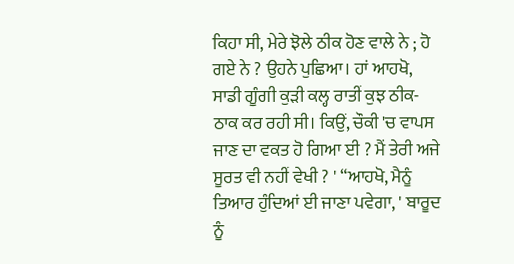ਕਿਹਾ ਸੀ, ਮੇਰੇ ਝੋਲੇ ਠੀਕ ਹੋਣ ਵਾਲੇ ਨੇ ; ਹੋ ਗਏ ਨੇ ? ਉਹਨੇ ਪੁਛਿਆ। ਹਾਂ ਆਹਖੋ, ਸਾਡੀ ਗੂੰਗੀ ਕੁੜੀ ਕਲ੍ਹ ਰਾਤੀਂ ਕੁਝ ਠੀਕ-ਠਾਕ ਕਰ ਰਹੀ ਸੀ। ਕਿਉਂ, ਚੌਕੀ 'ਚ ਵਾਪਸ ਜਾਣ ਦਾ ਵਕਤ ਹੋ ਗਿਆ ਈ ? ਮੈਂ ਤੇਰੀ ਅਜੇ ਸੂਰਤ ਵੀ ਨਹੀਂ ਵੇਖੀ ? ' “ਆਹਖੋ, ਮੈਨੂੰ ਤਿਆਰ ਹੁੰਦਿਆਂ ਈ ਜਾਣਾ ਪਵੇਗਾ, ' ਬਾਰੂਦ ਨੂੰ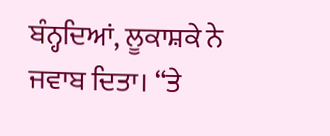ਬੰਨ੍ਹਦਿਆਂ, ਲੂਕਾਸ਼ਕੇ ਨੇ ਜਵਾਬ ਦਿਤਾ। “ਤੇ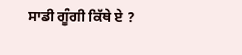ਸਾਡੀ ਗੂੰਗੀ ਕਿੱਥੇ ਏ ?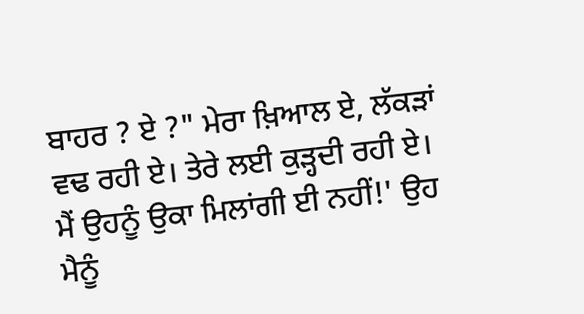ਬਾਹਰ ? ਏ ?" ਮੇਰਾ ਖ਼ਿਆਲ ਏ, ਲੱਕੜਾਂ ਵਢ ਰਹੀ ਏ। ਤੇਰੇ ਲਈ ਕੁੜ੍ਹਦੀ ਰਹੀ ਏ। ਮੈਂ ਉਹਨੂੰ ਉਕਾ ਮਿਲਾਂਗੀ ਈ ਨਹੀਂ!' ਉਹ ਮੈਨੂੰ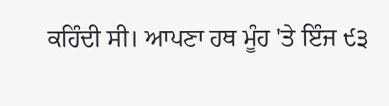ਕਹਿੰਦੀ ਸੀ। ਆਪਣਾ ਹਥ ਮੂੰਹ 'ਤੇ ਇੰਜ ੯੩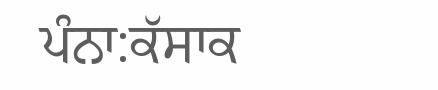ਪੰਨਾ:ਕੱਸਾਕ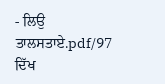- ਲਿਉ ਤਾਲਸਤਾਏ.pdf/97
ਦਿੱਖ